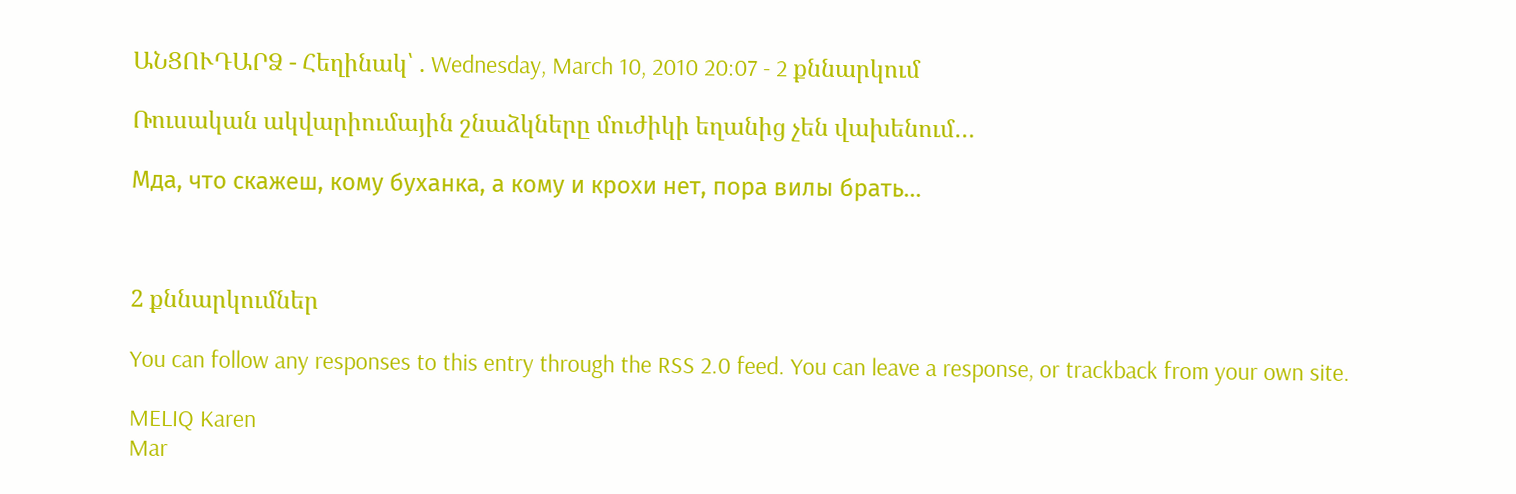ԱՆՑՈՒԴԱՐՁ - Հեղինակ՝ . Wednesday, March 10, 2010 20:07 - 2 քննարկում

Ռուսական ակվարիումային շնաձկները մուժիկի եղանից չեն վախենում…

Мда, что скажеш, кому буханка, а кому и крохи нет, пора вилы брать…



2 քննարկումներ

You can follow any responses to this entry through the RSS 2.0 feed. You can leave a response, or trackback from your own site.

MELIQ Karen
Mar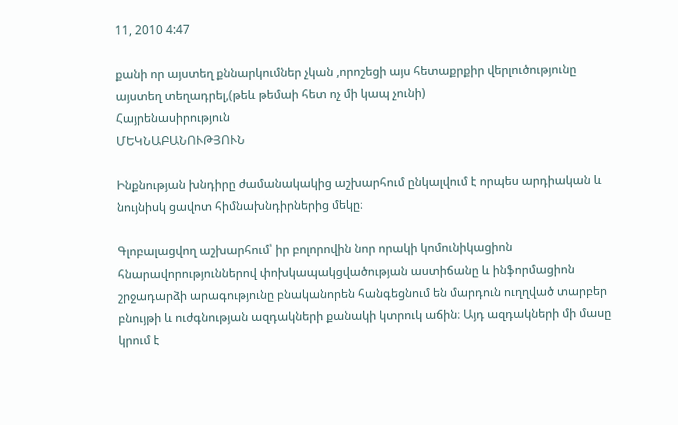11, 2010 4:47

քանի որ այստեղ քննարկումներ չկան ,որոշեցի այս հետաքրքիր վերլուծությունը այստեղ տեղադրել,(թեև թեմաի հետ ոչ մի կապ չունի)
Հայրենասիրություն
ՄԵԿՆԱԲԱՆՈՒԹՅՈՒՆ

Ինքնության խնդիրը ժամանակակից աշխարհում ընկալվում է որպես արդիական և նույնիսկ ցավոտ հիմնախնդիրներից մեկը։

Գլոբալացվող աշխարհում՝ իր բոլորովին նոր որակի կոմունիկացիոն հնարավորություններով փոխկապակցվածության աստիճանը և ինֆորմացիոն շրջադարձի արագությունը բնականորեն հանգեցնում են մարդուն ուղղված տարբեր բնույթի և ուժգնության ազդակների քանակի կտրուկ աճին։ Այդ ազդակների մի մասը կրում է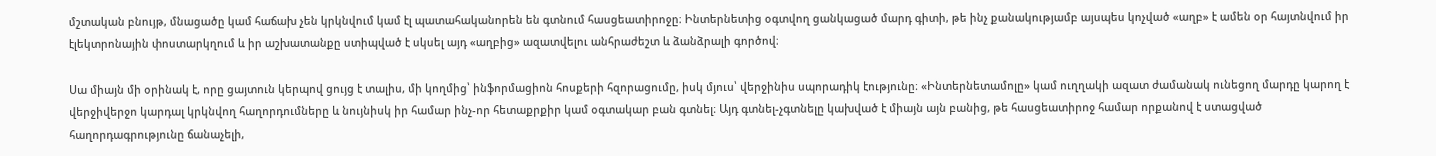մշտական բնույթ, մնացածը կամ հաճախ չեն կրկնվում կամ էլ պատահականորեն են գտնում հասցեատիրոջը։ Ինտերնետից օգտվող ցանկացած մարդ գիտի, թե ինչ քանակությամբ այսպես կոչված «աղբ» է ամեն օր հայտնվում իր էլեկտրոնային փոստարկղում և իր աշխատանքը ստիպված է սկսել այդ «աղբից» ազատվելու անհրաժեշտ և ձանձրալի գործով։

Սա միայն մի օրինակ է, որը ցայտուն կերպով ցույց է տալիս, մի կողմից՝ ինֆորմացիոն հոսքերի հզորացումը, իսկ մյուս՝ վերջինիս սպորադիկ էությունը։ «Ինտերնետամոլը» կամ ուղղակի ազատ ժամանակ ունեցող մարդը կարող է վերջիվերջո կարդալ կրկնվող հաղորդումները և նույնիսկ իր համար ինչ-որ հետաքրքիր կամ օգտակար բան գտնել։ Այդ գտնել-չգտնելը կախված է միայն այն բանից, թե հասցեատիրոջ համար որքանով է ստացված հաղորդագրությունը ճանաչելի,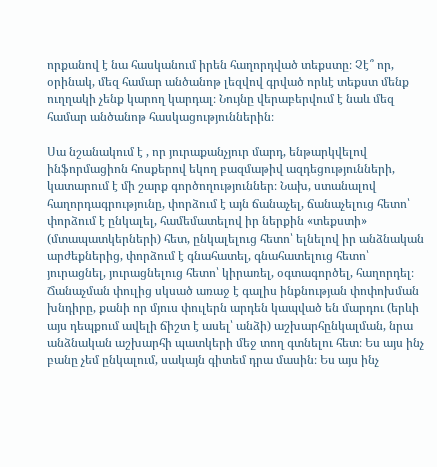որքանով է նա հասկանում իրեն հաղորդված տեքստը։ Չէ՞ որ, օրինակ, մեզ համար անծանոթ լեզվով գրված որևէ տեքստ մենք ուղղակի չենք կարող կարդալ։ Նույնը վերաբերվում է նաև մեզ համար անծանոթ հասկացություններին։

Սա նշանակում է , որ յուրաքանչյուր մարդ, ենթարկվելով ինֆորմացիոն հոսքերով եկող բազմաթիվ ազդեցությունների, կատարում է մի շարք գործողություններ։ Նախ, ստանալով հաղորդագրությունը, փորձում է այն ճանաչել, ճանաչելուց հետո՝ փորձում է ընկալել, համեմատելով իր ներքին «տեքստի» (մտապատկերների) հետ, ընկալելուց հետո՝ ելնելով իր անձնական արժեքներից, փորձում է գնահատել, գնահատելուց հետո՝ յուրացնել, յուրացնելուց հետո՝ կիրառել, օգտագործել, հաղորդել։ Ճանաչման փուլից սկսած առաջ է գալիս ինքնության փոփոխման խնդիրը, քանի որ մյուս փուլերն արդեն կապված են մարդու (երևի այս դեպքում ավելի ճիշտ է ասել՝ անձի) աշխարհընկալման, նրա անձնական աշխարհի պատկերի մեջ տող գտնելու հետ։ Ես այս ինչ բանը չեմ ընկալում, սակայն գիտեմ դրա մասին։ Ես այս ինչ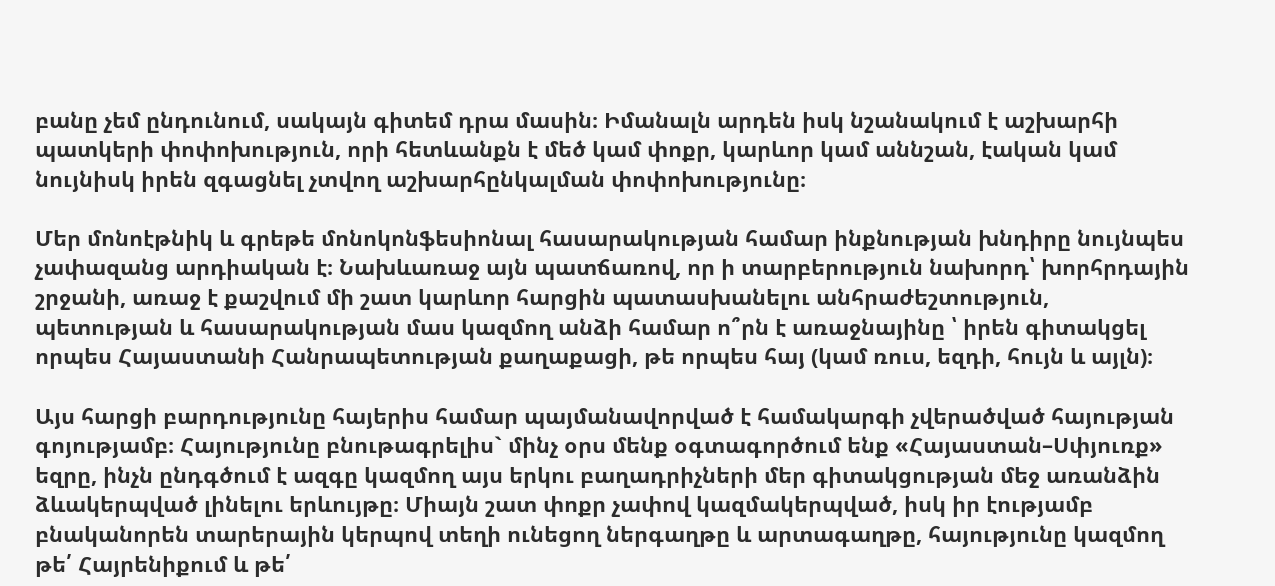բանը չեմ ընդունում, սակայն գիտեմ դրա մասին։ Իմանալն արդեն իսկ նշանակում է աշխարհի պատկերի փոփոխություն, որի հետևանքն է մեծ կամ փոքր, կարևոր կամ աննշան, էական կամ նույնիսկ իրեն զգացնել չտվող աշխարհընկալման փոփոխությունը։

Մեր մոնոէթնիկ և գրեթե մոնոկոնֆեսիոնալ հասարակության համար ինքնության խնդիրը նույնպես չափազանց արդիական է։ Նախևառաջ այն պատճառով, որ ի տարբերություն նախորդ՝ խորհրդային շրջանի, առաջ է քաշվում մի շատ կարևոր հարցին պատասխանելու անհրաժեշտություն, պետության և հասարակության մաս կազմող անձի համար ո՞րն է առաջնայինը ՝ իրեն գիտակցել որպես Հայաստանի Հանրապետության քաղաքացի, թե որպես հայ (կամ ռուս, եզդի, հույն և այլն)։

Այս հարցի բարդությունը հայերիս համար պայմանավորված է համակարգի չվերածված հայության գոյությամբ։ Հայությունը բնութագրելիս` մինչ օրս մենք օգտագործում ենք «Հայաստան–Սփյուռք» եզրը, ինչն ընդգծում է ազգը կազմող այս երկու բաղադրիչների մեր գիտակցության մեջ առանձին ձևակերպված լինելու երևույթը։ Միայն շատ փոքր չափով կազմակերպված, իսկ իր էությամբ բնականորեն տարերային կերպով տեղի ունեցող ներգաղթը և արտագաղթը, հայությունը կազմող թե՛ Հայրենիքում և թե՛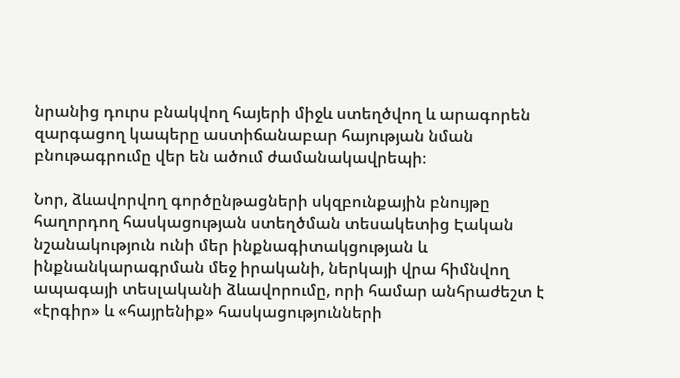նրանից դուրս բնակվող հայերի միջև ստեղծվող և արագորեն զարգացող կապերը աստիճանաբար հայության նման բնութագրումը վեր են ածում ժամանակավրեպի։

Նոր, ձևավորվող գործընթացների սկզբունքային բնույթը հաղորդող հասկացության ստեղծման տեսակետից Էական նշանակություն ունի մեր ինքնագիտակցության և ինքնանկարագրման մեջ իրականի, ներկայի վրա հիմնվող ապագայի տեսլականի ձևավորումը, որի համար անհրաժեշտ է «էրգիր» և «հայրենիք» հասկացությունների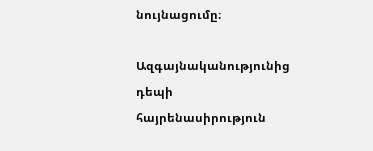նույնացումը։

Ազգայնականությունից դեպի հայրենասիրություն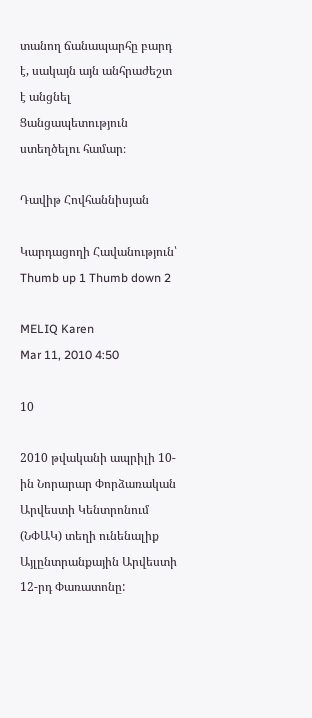տանող ճանապարհը բարդ է, սակայն այն անհրաժեշտ է անցնել Ցանցապետություն ստեղծելու համար։

Դավիթ Հովհաննիսյան

Կարդացողի Հավանություն՝ Thumb up 1 Thumb down 2

MELIQ Karen
Mar 11, 2010 4:50

10

2010 թվականի ապրիլի 10-ին Նորարար Փորձառական Արվեստի Կենտրոնում (ՆՓԱԿ) տեղի ունենալիք Այլընտրանքային Արվեստի 12-րդ Փառատոնը: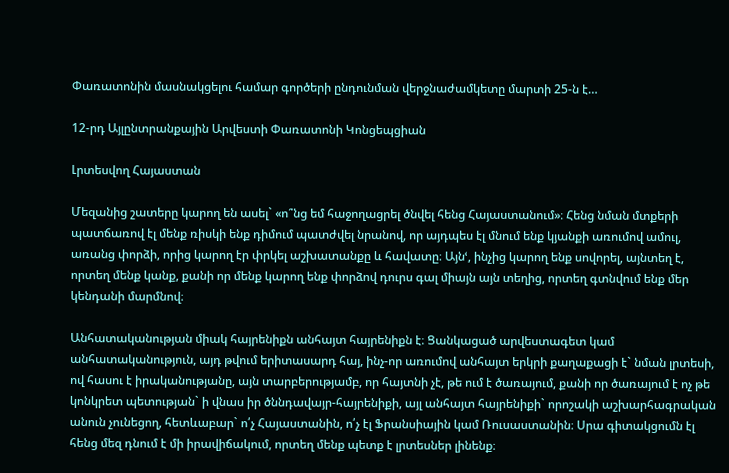Փառատոնին մասնակցելու համար գործերի ընդունման վերջնաժամկետը մարտի 25-ն է…

12-րդ Այլընտրանքային Արվեստի Փառատոնի Կոնցեպցիան

Լրտեսվող Հայաստան

Մեզանից շատերը կարող են ասել` «ո՞նց եմ հաջողացրել ծնվել հենց Հայաստանում»։ Հենց նման մտքերի պատճառով էլ մենք ռիսկի ենք դիմում պատժվել նրանով, որ այդպես էլ մնում ենք կյանքի առումով ամուլ, առանց փորձի, որից կարող էր փրկել աշխատանքը և հավատը։ Այնՙ, ինչից կարող ենք սովորել, այնտեղ է, որտեղ մենք կանք, քանի որ մենք կարող ենք փորձով դուրս գալ միայն այն տեղից, որտեղ գտնվում ենք մեր կենդանի մարմնով։

Անհատականության միակ հայրենիքն անհայտ հայրենիքն է։ Ցանկացած արվեստագետ կամ անհատականություն, այդ թվում երիտասարդ հայ, ինչ-որ առումով անհայտ երկրի քաղաքացի է` նման լրտեսի, ով հասու է իրականությանը, այն տարբերությամբ, որ հայտնի չէ, թե ում է ծառայում, քանի որ ծառայում է ոչ թե կոնկրետ պետության` ի վնաս իր ծննդավայր-հայրենիքի, այլ անհայտ հայրենիքի` որոշակի աշխարհագրական անուն չունեցող, հետևաբար` ո՛չ Հայաստանին, ո՛չ էլ Ֆրանսիային կամ Ռուսաստանին։ Սրա գիտակցումն էլ հենց մեզ դնում է մի իրավիճակում, որտեղ մենք պետք է լրտեսներ լինենք։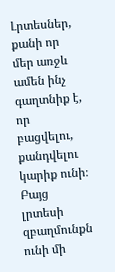Լրտեսներ, քանի որ մեր առջև ամեն ինչ գաղտնիք է, որ բացվելու, քանդվելու կարիք ունի։ Բայց լրտեսի զբաղմունքն ունի մի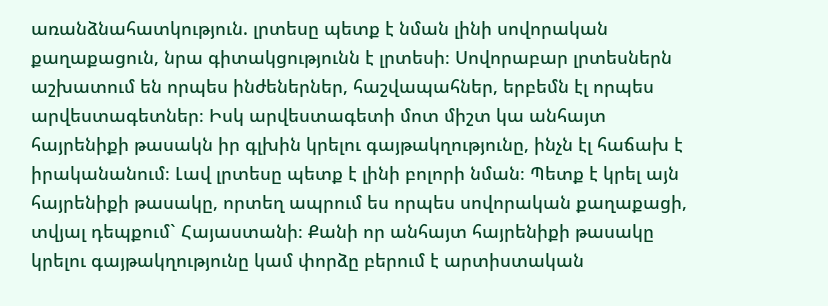առանձնահատկություն. լրտեսը պետք է նման լինի սովորական քաղաքացուն, նրա գիտակցությունն է լրտեսի։ Սովորաբար լրտեսներն աշխատում են որպես ինժեներներ, հաշվապահներ, երբեմն էլ որպես արվեստագետներ։ Իսկ արվեստագետի մոտ միշտ կա անհայտ հայրենիքի թասակն իր գլխին կրելու գայթակղությունը, ինչն էլ հաճախ է իրականանում։ Լավ լրտեսը պետք է լինի բոլորի նման։ Պետք է կրել այն հայրենիքի թասակը, որտեղ ապրում ես որպես սովորական քաղաքացի, տվյալ դեպքում` Հայաստանի։ Քանի որ անհայտ հայրենիքի թասակը կրելու գայթակղությունը կամ փորձը բերում է արտիստական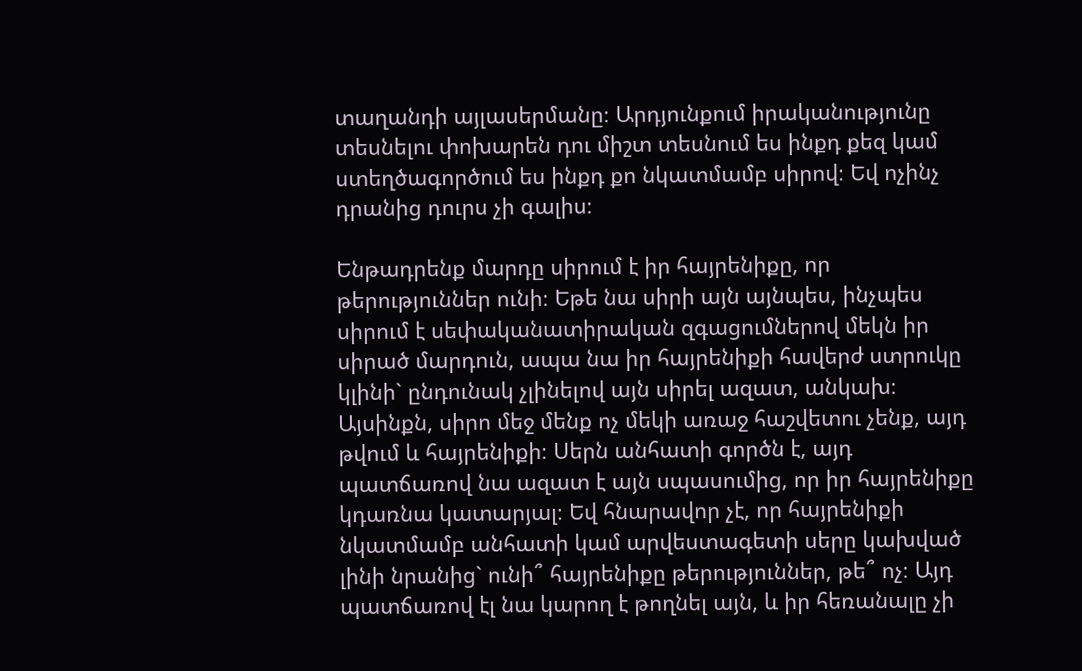տաղանդի այլասերմանը։ Արդյունքում իրականությունը տեսնելու փոխարեն դու միշտ տեսնում ես ինքդ քեզ կամ ստեղծագործում ես ինքդ քո նկատմամբ սիրով։ Եվ ոչինչ դրանից դուրս չի գալիս։

Ենթադրենք մարդը սիրում է իր հայրենիքը, որ թերություններ ունի։ Եթե նա սիրի այն այնպես, ինչպես սիրում է սեփականատիրական զգացումներով մեկն իր սիրած մարդուն, ապա նա իր հայրենիքի հավերժ ստրուկը կլինի` ընդունակ չլինելով այն սիրել ազատ, անկախ։ Այսինքն, սիրո մեջ մենք ոչ մեկի առաջ հաշվետու չենք, այդ թվում և հայրենիքի։ Սերն անհատի գործն է, այդ պատճառով նա ազատ է այն սպասումից, որ իր հայրենիքը կդառնա կատարյալ։ Եվ հնարավոր չէ, որ հայրենիքի նկատմամբ անհատի կամ արվեստագետի սերը կախված լինի նրանից` ունի՞ հայրենիքը թերություններ, թե՞ ոչ։ Այդ պատճառով էլ նա կարող է թողնել այն, և իր հեռանալը չի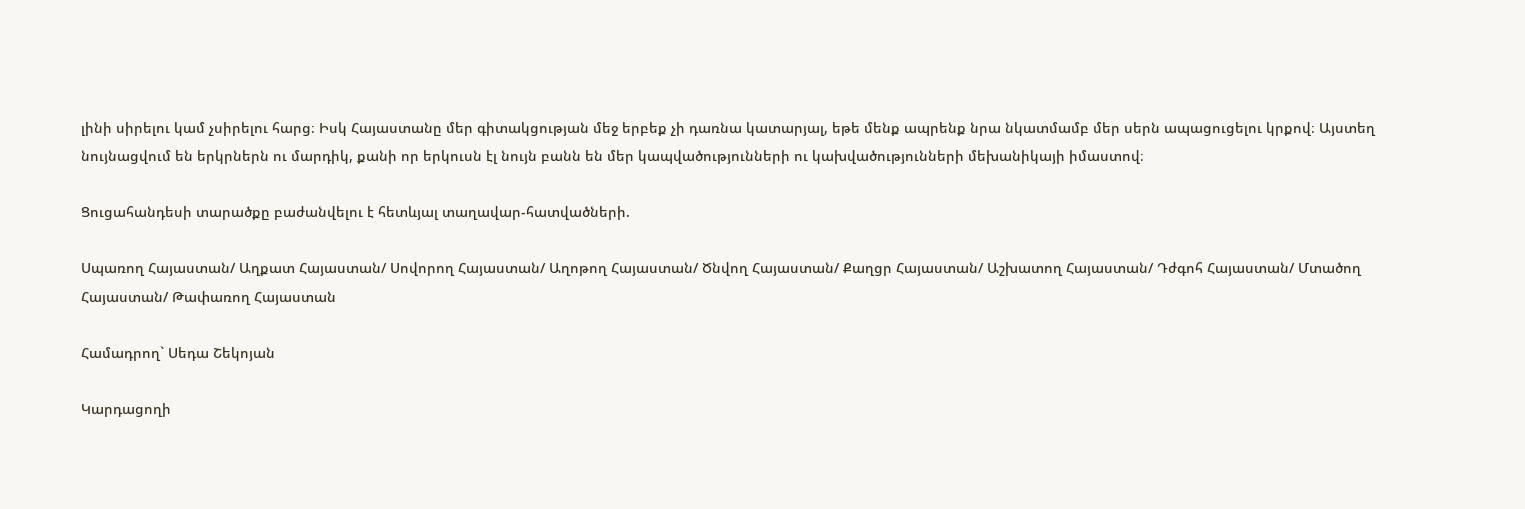լինի սիրելու կամ չսիրելու հարց։ Իսկ Հայաստանը մեր գիտակցության մեջ երբեք չի դառնա կատարյալ, եթե մենք ապրենք նրա նկատմամբ մեր սերն ապացուցելու կրքով։ Այստեղ նույնացվում են երկրներն ու մարդիկ, քանի որ երկուսն էլ նույն բանն են մեր կապվածությունների ու կախվածությունների մեխանիկայի իմաստով։

Ցուցահանդեսի տարածքը բաժանվելու է հետևյալ տաղավար-հատվածների.

Սպառող Հայաստան/ Աղքատ Հայաստան/ Սովորող Հայաստան/ Աղոթող Հայաստան/ Ծնվող Հայաստան/ Քաղցր Հայաստան/ Աշխատող Հայաստան/ Դժգոհ Հայաստան/ Մտածող Հայաստան/ Թափառող Հայաստան

Համադրող` Սեդա Շեկոյան

Կարդացողի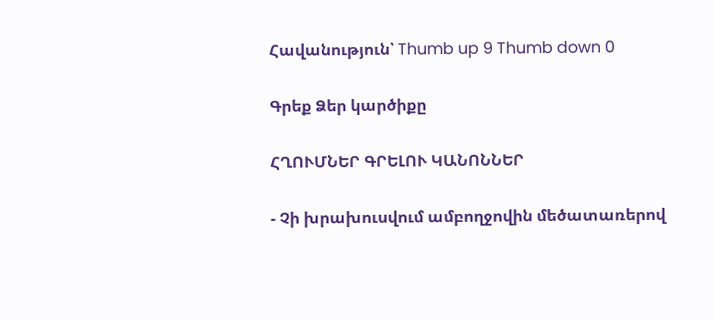Հավանություն՝ Thumb up 9 Thumb down 0

Գրեք Ձեր կարծիքը

ՀՂՈՒՄՆԵՐ ԳՐԵԼՈՒ ԿԱՆՈՆՆԵՐ

- Չի խրախուսվում ամբողջովին մեծատառերով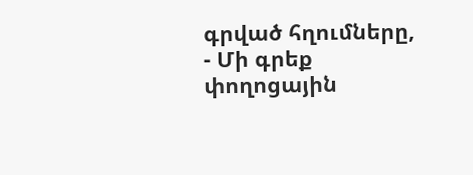գրված հղումները,
- Մի գրեք փողոցային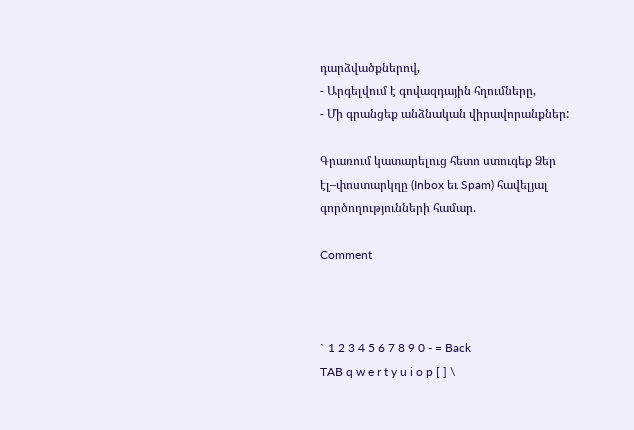դարձվածքներով,
- Արգելվում է գովազդային հղումները,
- Մի գրանցեք անձնական վիրավորանքներ:

Գրառում կատարելուց հետո ստուգեք Ձեր էլ–փոստարկղը (Inbox եւ Spam) հավելյալ գործողությունների համար.

Comment



` 1 2 3 4 5 6 7 8 9 0 - = Back
TAB q w e r t y u i o p [ ] \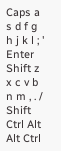Caps a s d f g h j k l ; ' Enter
Shift z x c v b n m , . / Shift
Ctrl Alt   Alt Ctrl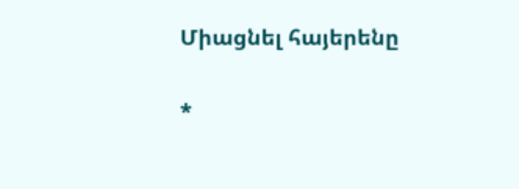Միացնել հայերենը

*